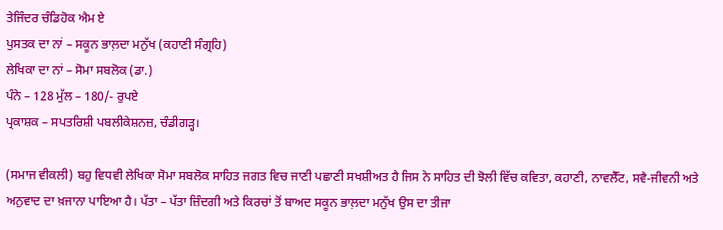ਤੇਜਿੰਦਰ ਚੰਡਿਹੋਕ ਐਮ ਏ
ਪੁਸਤਕ ਦਾ ਨਾਂ – ਸਕੂਨ ਭਾਲ਼ਦਾ ਮਨੁੱਖ (ਕਹਾਣੀ ਸੰਗ੍ਰਹਿ)
ਲੇਖਿਕਾ ਦਾ ਨਾਂ – ਸੋਮਾ ਸਬਲੋਕ (ਡਾ.)
ਪੰਨੇ – 128 ਮੁੱਲ – 180/- ਰੁਪਏ
ਪ੍ਰਕਾਸ਼ਕ – ਸਪਤਰਿਸ਼ੀ ਪਬਲੀਕੇਸ਼ਨਜ਼, ਚੰਡੀਗੜ੍ਹ।

(ਸਮਾਜ ਵੀਕਲੀ) ਬਹੁ ਵਿਧਵੀ ਲੇਖਿਕਾ ਸੋਮਾ ਸਬਲੋਕ ਸਾਹਿਤ ਜਗਤ ਵਿਚ ਜਾਣੀ ਪਛਾਣੀ ਸਖਸ਼ੀਅਤ ਹੈ ਜਿਸ ਨੇ ਸਾਹਿਤ ਦੀ ਝੋਲੀ ਵਿੱਚ ਕਵਿਤਾ, ਕਹਾਣੀ, ਨਾਵਲੈੱਟ, ਸਵੈ-ਜੀਵਨੀ ਅਤੇ ਅਨੁਵਾਦ ਦਾ ਖ਼ਜਾਨਾ ਪਾਇਆ ਹੈ। ਪੱਤਾ – ਪੱਤਾ ਜ਼ਿੰਦਗੀ ਅਤੇ ਕਿਰਚਾਂ ਤੋਂ ਬਾਅਦ ਸਕੂਨ ਭਾਲ਼ਦਾ ਮਨੁੱਖ ਉਸ ਦਾ ਤੀਜਾ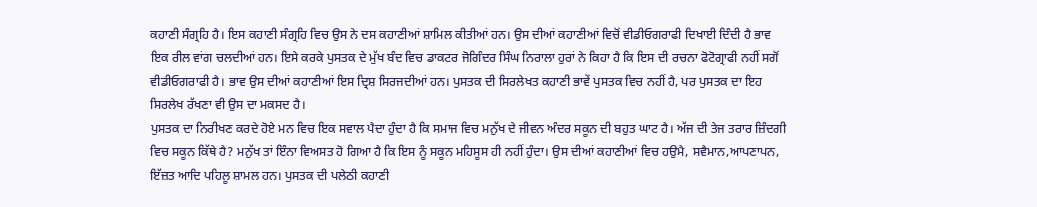ਕਹਾਣੀ ਸੰਗ੍ਰਹਿ ਹੈ। ਇਸ ਕਹਾਣੀ ਸੰਗ੍ਰਹਿ ਵਿਚ ਉਸ ਨੇ ਦਸ ਕਹਾਣੀਆਂ ਸ਼ਾਮਿਲ ਕੀਤੀਆਂ ਹਨ। ਉਸ ਦੀਆਂ ਕਹਾਣੀਆਂ ਵਿਚੋਂ ਵੀਡੀਓਗਰਾਫੀ ਦਿਖਾਈ ਦਿੰਦੀ ਹੈ ਭਾਵ ਇਕ ਰੀਲ ਵਾਂਗ ਚਲਦੀਆਂ ਹਨ। ਇਸੇ ਕਰਕੇ ਪੁਸਤਕ ਦੇ ਮੁੱਖ ਬੰਦ ਵਿਚ ਡਾਕਟਰ ਜੋਗਿੰਦਰ ਸਿੰਘ ਨਿਰਾਲਾ ਹੁਰਾਂ ਨੇ ਕਿਹਾ ਹੈ ਕਿ ਇਸ ਦੀ ਰਚਨਾ ਫੋਟੋਗ੍ਰਾਫੀ ਨਹੀਂ ਸਗੋਂ ਵੀਡੀਓਗਰਾਫੀ ਹੈ। ਭਾਵ ਉਸ ਦੀਆਂ ਕਹਾਣੀਆਂ ਇਸ ਦ੍ਰਿਸ਼ ਸਿਰਜਦੀਆਂ ਹਨ। ਪੁਸਤਕ ਦੀ ਸਿਰਲੇਖਤ ਕਹਾਣੀ ਭਾਵੇਂ ਪੁਸਤਕ ਵਿਚ ਨਹੀਂ ਹੈ, ਪਰ ਪੁਸਤਕ ਦਾ ਇਹ ਸਿਰਲੇਖ ਰੱਖਣਾ ਵੀ ਉਸ ਦਾ ਮਕਸਦ ਹੈ।
ਪੁਸਤਕ ਦਾ ਨਿਰੀਖਣ ਕਰਦੇ ਹੋਏ ਮਨ ਵਿਚ ਇਕ ਸਵਾਲ ਪੈਦਾ ਹੁੰਦਾ ਹੈ ਕਿ ਸਮਾਜ ਵਿਚ ਮਨੁੱਖ ਦੇ ਜੀਵਨ ਅੰਦਰ ਸਕੂਨ ਦੀ ਬਹੁਤ ਘਾਟ ਹੈ। ਅੱਜ ਦੀ ਤੇਜ ਤਰਾਰ ਜ਼ਿੰਦਗੀ ਵਿਚ ਸਕੂਨ ਕਿੱਥੇ ਹੈ? ਮਨੁੱਖ ਤਾਂ ਇੰਨਾ ਵਿਅਸਤ ਹੋ ਗਿਆ ਹੈ ਕਿ ਇਸ ਨੂੰ ਸਕੂਨ ਮਹਿਸੂਸ ਹੀ ਨਹੀਂ ਹੁੰਦਾ। ਉਸ ਦੀਆਂ ਕਹਾਣੀਆਂ ਵਿਚ ਹਉਮੈ, ਸਵੈਮਾਨ,ਆਪਣਾਪਨ, ਇੱਜ਼ਤ ਆਦਿ ਪਹਿਲੂ ਸ਼ਾਮਲ ਹਨ। ਪੁਸਤਕ ਦੀ ਪਲੇਠੀ ਕਹਾਣੀ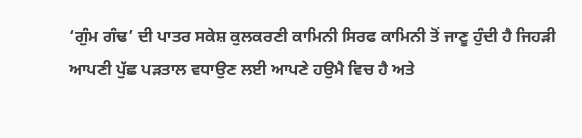‘ਗੁੰਮ ਗੰਢ’ ਦੀ ਪਾਤਰ ਸਕੇਸ਼ ਕੁਲਕਰਣੀ ਕਾਮਿਨੀ ਸਿਰਫ ਕਾਮਿਨੀ ਤੋਂ ਜਾਣੂ ਹੁੰਦੀ ਹੈ ਜਿਹੜੀ ਆਪਣੀ ਪੁੱਛ ਪੜਤਾਲ ਵਧਾਉਣ ਲਈ ਆਪਣੇ ਹਉਮੈ ਵਿਚ ਹੈ ਅਤੇ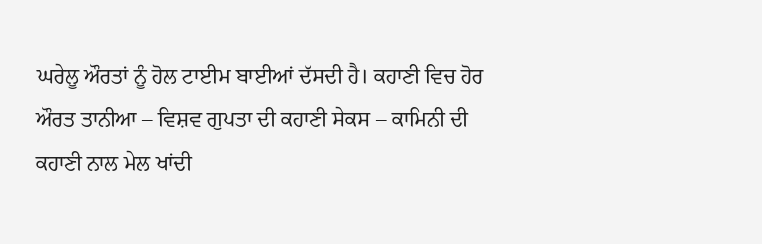ਘਰੇਲੂ ਔਰਤਾਂ ਨੂੰ ਹੋਲ ਟਾਈਮ ਬਾਈਆਂ ਦੱਸਦੀ ਹੈ। ਕਹਾਣੀ ਵਿਚ ਹੋਰ ਔਰਤ ਤਾਨੀਆ – ਵਿਸ਼ਵ ਗੁਪਤਾ ਦੀ ਕਹਾਣੀ ਸੇਕਸ – ਕਾਮਿਨੀ ਦੀ ਕਹਾਣੀ ਨਾਲ ਮੇਲ ਖਾਂਦੀ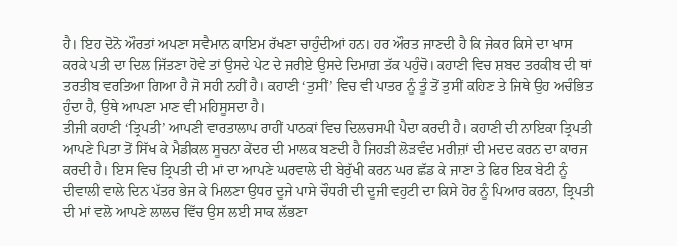ਹੈ। ਇਹ ਦੋਨੋ ਔਰਤਾਂ ਅਪਣਾ ਸਵੈਮਾਨ ਕਾਇਮ ਰੱਖਣਾ ਚਾਹੁੰਦੀਆਂ ਹਨ। ਹਰ ਔਰਤ ਜਾਣਦੀ ਹੈ ਕਿ ਜੇਕਰ ਕਿਸੇ ਦਾ ਖਾਸ ਕਰਕੇ ਪਤੀ ਦਾ ਦਿਲ ਜਿੱਤਣਾ ਹੋਵੇ ਤਾਂ ਉਸਦੇ ਪੇਟ ਦੇ ਜਰੀਏ ਉਸਦੇ ਦਿਮਾਗ਼ ਤੱਕ ਪਹੁੰਚੋ। ਕਹਾਣੀ ਵਿਚ ਸ਼ਬਦ ਤਰਕੀਬ ਦੀ ਥਾਂ ਤਰਤੀਬ ਵਰਤਿਆ ਗਿਆ ਹੈ ਜੋ ਸਹੀ ਨਹੀਂ ਹੈ। ਕਹਾਣੀ ‘ਤੁਸੀਂ’ ਵਿਚ ਵੀ ਪਾਤਰ ਨੂੰ ਤੂੰ ਤੋਂ ਤੁਸੀਂ ਕਹਿਣ ਤੇ ਜਿਥੇ ਉਹ ਅਚੰਭਿਤ ਹੁੰਦਾ ਹੈ, ਉਥੇ ਆਪਣਾ ਮਾਣ ਵੀ ਮਹਿਸੂਸਦਾ ਹੈ।
ਤੀਜੀ ਕਹਾਣੀ ‘ਤ੍ਰਿਪਤੀ’ ਆਪਣੀ ਵਾਰਤਾਲਾਪ ਰਾਹੀਂ ਪਾਠਕਾਂ ਵਿਚ ਦਿਲਚਸਪੀ ਪੈਦਾ ਕਰਦੀ ਹੈ। ਕਹਾਣੀ ਦੀ ਨਾਇਕਾ ਤ੍ਰਿਪਤੀ ਆਪਣੇ ਪਿਤਾ ਤੋਂ ਸਿੱਖ ਕੇ ਮੈਡੀਕਲ ਸੂਚਨਾ ਕੇਂਦਰ ਦੀ ਮਾਲਕ ਬਣਦੀ ਹੈ ਜਿਹੜੀ ਲੋੜਵੰਦ ਮਰੀਜ਼ਾਂ ਦੀ ਮਦਦ ਕਰਨ ਦਾ ਕਾਰਜ ਕਰਦੀ ਹੈ। ਇਸ ਵਿਚ ਤ੍ਰਿਪਤੀ ਦੀ ਮਾਂ ਦਾ ਆਪਣੇ ਘਰਵਾਲੇ ਦੀ ਬੇਰੁੱਖੀ ਕਰਨ ਘਰ ਛੱਡ ਕੇ ਜਾਣਾ ਤੇ ਫਿਰ ਇਕ ਬੇਟੀ ਨੂੰ ਦੀਵਾਲੀ ਵਾਲੇ ਦਿਨ ਪੱਤਰ ਭੇਜ ਕੇ ਮਿਲਣਾ ਉਧਰ ਦੂਜੇ ਪਾਸੇ ਚੌਧਰੀ ਦੀ ਦੂਜੀ ਵਹੁਟੀ ਦਾ ਕਿਸੇ ਹੋਰ ਨੂੰ ਪਿਆਰ ਕਰਨਾ, ਤ੍ਰਿਪਤੀ ਦੀ ਮਾਂ ਵਲੋ ਆਪਣੇ ਲਾਲਚ ਵਿੱਚ ਉਸ ਲਈ ਸਾਕ ਲੱਭਣਾ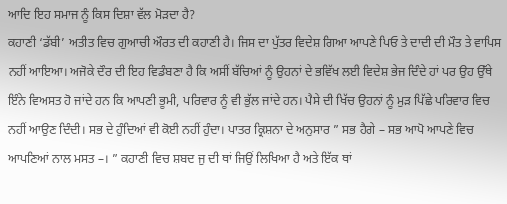ਆਦਿ ਇਹ ਸਮਾਜ ਨੂੰ ਕਿਸ ਦਿਸ਼ਾ ਵੱਲ ਮੋੜਦਾ ਹੈ?
ਕਹਾਣੀ ‘ਡੱਬੀ’ ਅਤੀਤ ਵਿਚ ਗੁਆਚੀ ਔਰਤ ਦੀ ਕਹਾਣੀ ਹੈ। ਜਿਸ ਦਾ ਪੁੱਤਰ ਵਿਦੇਸ਼ ਗਿਆ ਆਪਣੇ ਪਿਓ ਤੇ ਦਾਦੀ ਦੀ ਮੌਤ ਤੇ ਵਾਪਿਸ ਨਹੀਂ ਆਇਆ। ਅਜੋਕੇ ਦੌਰ ਦੀ ਇਹ ਵਿਡੰਬਣਾ ਹੈ ਕਿ ਅਸੀਂ ਬੱਚਿਆਂ ਨੂੰ ਉਹਨਾਂ ਦੇ ਭਵਿੱਖ ਲਈ ਵਿਦੇਸ਼ ਭੇਜ ਦਿੰਦੇ ਹਾਂ ਪਰ ਉਹ ਉੱਥੇ ਇੰਨੇ ਵਿਅਸਤ ਹੋ ਜਾਂਦੇ ਹਨ ਕਿ ਆਪਣੀ ਭੂਮੀ, ਪਰਿਵਾਰ ਨੂੰ ਵੀ ਭੁੱਲ ਜਾਂਦੇ ਹਨ। ਪੈਸੇ ਦੀ ਖਿੱਚ ਉਹਨਾਂ ਨੂੰ ਮੁੜ ਪਿੱਛੇ ਪਰਿਵਾਰ ਵਿਚ ਨਹੀਂ ਆਉਣ ਦਿੰਦੀ। ਸਭ ਦੇ ਹੁੰਦਿਆਂ ਵੀ ਕੋਈ ਨਹੀਂ ਹੁੰਦਾ। ਪਾਤਰ ਕ੍ਰਿਸ਼ਨਾ ਦੇ ਅਨੁਸਾਰ ” ਸਭ ਹੈਗੇ – ਸਭ ਆਪੋ ਆਪਣੇ ਵਿਚ ਆਪਣਿਆਂ ਨਾਲ ਮਸਤ –। ” ਕਹਾਣੀ ਵਿਚ ਸ਼ਬਦ ਜੁ ਦੀ ਥਾਂ ਜਿਉਂ ਲਿਖਿਆ ਹੈ ਅਤੇ ਇੱਕ ਥਾਂ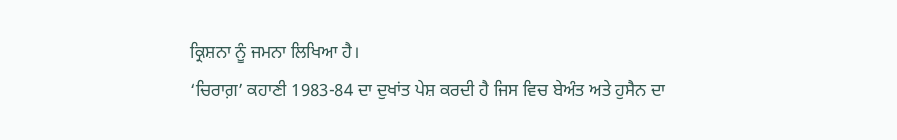ਕ੍ਰਿਸ਼ਨਾ ਨੂੰ ਜਮਨਾ ਲਿਖਿਆ ਹੈ।
‘ਚਿਰਾਗ਼’ ਕਹਾਣੀ 1983-84 ਦਾ ਦੁਖਾਂਤ ਪੇਸ਼ ਕਰਦੀ ਹੈ ਜਿਸ ਵਿਚ ਬੇਅੰਤ ਅਤੇ ਹੁਸੈਨ ਦਾ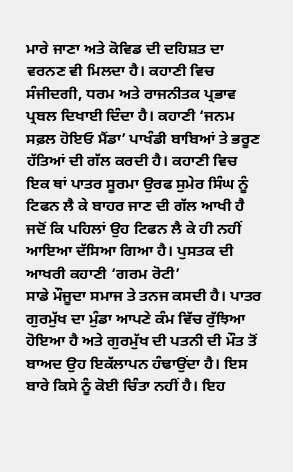ਮਾਰੇ ਜਾਣਾ ਅਤੇ ਕੋਵਿਡ ਦੀ ਦਹਿਸ਼ਤ ਦਾ ਵਰਨਣ ਵੀ ਮਿਲਦਾ ਹੈ। ਕਹਾਣੀ ਵਿਚ ਸੰਜੀਦਗੀ, ਧਰਮ ਅਤੇ ਰਾਜਨੀਤਕ ਪ੍ਰਭਾਵ ਪ੍ਰਬਲ ਦਿਖਾਈ ਦਿੰਦਾ ਹੈ। ਕਹਾਣੀ ‘ਜਨਮ ਸਫ਼ਲ ਹੋਇਓ ਮੈਂਡਾ’ ਪਾਖੰਡੀ ਬਾਬਿਆਂ ਤੇ ਭਰੂਣ ਹੱਤਿਆਂ ਦੀ ਗੱਲ ਕਰਦੀ ਹੈ। ਕਹਾਣੀ ਵਿਚ ਇਕ ਥਾਂ ਪਾਤਰ ਸੂਰਮਾ ਉਰਫ ਸੁਮੇਰ ਸਿੰਘ ਨੂੰ ਟਿਫਨ ਲੈ ਕੇ ਬਾਹਰ ਜਾਣ ਦੀ ਗੱਲ ਆਖੀ ਹੈ ਜਦੋਂ ਕਿ ਪਹਿਲਾਂ ਉਹ ਟਿਫਨ ਲੈ ਕੇ ਹੀ ਨਹੀਂ ਆਇਆ ਦੱਸਿਆ ਗਿਆ ਹੈ। ਪੁਸਤਕ ਦੀ ਆਖਰੀ ਕਹਾਣੀ ‘ਗਰਮ ਰੋਟੀ’
ਸਾਡੇ ਮੌਜੂਦਾ ਸਮਾਜ ਤੇ ਤਨਜ ਕਸਦੀ ਹੈ। ਪਾਤਰ ਗੁਰਮੁੱਖ ਦਾ ਮੁੰਡਾ ਆਪਣੇ ਕੰਮ ਵਿੱਚ ਰੁੱਝਿਆ ਹੋਇਆ ਹੈ ਅਤੇ ਗੁਰਮੁੱਖ ਦੀ ਪਤਨੀ ਦੀ ਮੌਤ ਤੋਂ ਬਾਅਦ ਉਹ ਇਕੱਲਾਪਨ ਹੰਢਾਉਂਦਾ ਹੈ। ਇਸ ਬਾਰੇ ਕਿਸੇ ਨੂੰ ਕੋਈ ਚਿੰਤਾ ਨਹੀਂ ਹੈ। ਇਹ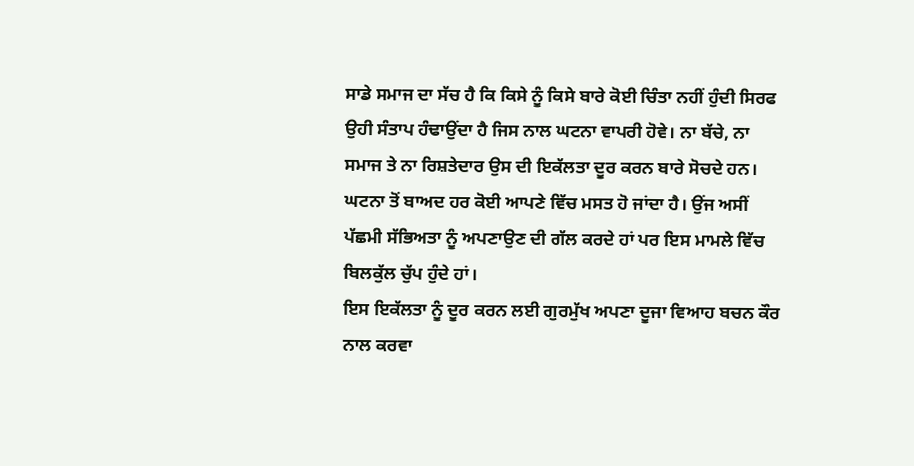ਸਾਡੇ ਸਮਾਜ ਦਾ ਸੱਚ ਹੈ ਕਿ ਕਿਸੇ ਨੂੰ ਕਿਸੇ ਬਾਰੇ ਕੋਈ ਚਿੰਤਾ ਨਹੀਂ ਹੁੰਦੀ ਸਿਰਫ ਉਹੀ ਸੰਤਾਪ ਹੰਢਾਉਂਦਾ ਹੈ ਜਿਸ ਨਾਲ ਘਟਨਾ ਵਾਪਰੀ ਹੋਵੇ। ਨਾ ਬੱਚੇ, ਨਾ ਸਮਾਜ ਤੇ ਨਾ ਰਿਸ਼ਤੇਦਾਰ ਉਸ ਦੀ ਇਕੱਲਤਾ ਦੂਰ ਕਰਨ ਬਾਰੇ ਸੋਚਦੇ ਹਨ। ਘਟਨਾ ਤੋਂ ਬਾਅਦ ਹਰ ਕੋਈ ਆਪਣੇ ਵਿੱਚ ਮਸਤ ਹੋ ਜਾਂਦਾ ਹੈ। ਉਂਜ ਅਸੀਂ ਪੱਛਮੀ ਸੱਭਿਅਤਾ ਨੂੰ ਅਪਣਾਉਣ ਦੀ ਗੱਲ ਕਰਦੇ ਹਾਂ ਪਰ ਇਸ ਮਾਮਲੇ ਵਿੱਚ ਬਿਲਕੁੱਲ ਚੁੱਪ ਹੁੰਦੇ ਹਾਂ।
ਇਸ ਇਕੱਲਤਾ ਨੂੰ ਦੂਰ ਕਰਨ ਲਈ ਗੁਰਮੁੱਖ ਅਪਣਾ ਦੂਜਾ ਵਿਆਹ ਬਚਨ ਕੌਰ ਨਾਲ ਕਰਵਾ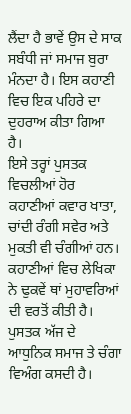ਲੈਂਦਾ ਹੈ ਭਾਵੇਂ ਉਸ ਦੇ ਸਾਕ ਸਬੰਧੀ ਜਾਂ ਸਮਾਜ ਬੁਰਾ ਮੰਨਦਾ ਹੈ। ਇਸ ਕਹਾਣੀ ਵਿਚ ਇਕ ਪਹਿਰੇ ਦਾ ਦੁਹਰਾਅ ਕੀਤਾ ਗਿਆ ਹੈ।
ਇਸੇ ਤਰ੍ਹਾਂ ਪੁਸਤਕ ਵਿਚਲੀਆਂ ਹੋਰ ਕਹਾਣੀਆਂ ਕਵਾਰ ਖਾਤਾ, ਚਾਂਦੀ ਰੰਗੀ ਸਵੇਰ ਅਤੇ ਮੁਕਤੀ ਵੀ ਚੰਗੀਆਂ ਹਨ। ਕਹਾਣੀਆਂ ਵਿਚ ਲੇਖਿਕਾ ਨੇ ਢੁਕਵੇਂ ਥਾਂ ਮੁਹਾਵਰਿਆਂ ਦੀ ਵਰਤੋਂ ਕੀਤੀ ਹੈ। ਪੁਸਤਕ ਅੱਜ ਦੇ ਆਧੁਨਿਕ ਸਮਾਜ ਤੇ ਚੰਗਾ ਵਿਅੰਗ ਕਸਦੀ ਹੈ।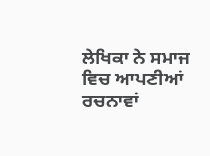ਲੇਖਿਕਾ ਨੇ ਸਮਾਜ ਵਿਚ ਆਪਣੀਆਂ ਰਚਨਾਵਾਂ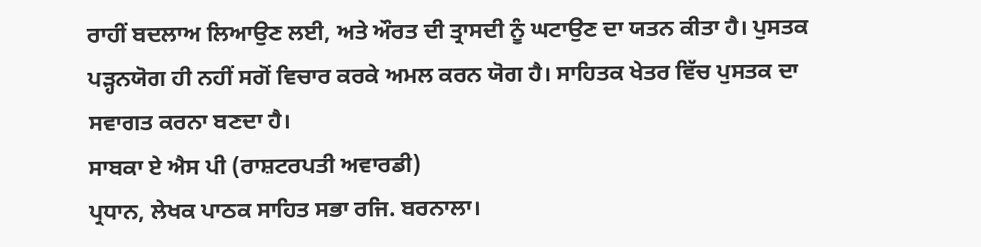ਰਾਹੀਂ ਬਦਲਾਅ ਲਿਆਉਣ ਲਈ, ਅਤੇ ਔਰਤ ਦੀ ਤ੍ਰਾਸਦੀ ਨੂੰ ਘਟਾਉਣ ਦਾ ਯਤਨ ਕੀਤਾ ਹੈ। ਪੁਸਤਕ ਪੜ੍ਹਨਯੋਗ ਹੀ ਨਹੀਂ ਸਗੋਂ ਵਿਚਾਰ ਕਰਕੇ ਅਮਲ ਕਰਨ ਯੋਗ ਹੈ। ਸਾਹਿਤਕ ਖੇਤਰ ਵਿੱਚ ਪੁਸਤਕ ਦਾ ਸਵਾਗਤ ਕਰਨਾ ਬਣਦਾ ਹੈ।
ਸਾਬਕਾ ਏ ਐਸ ਪੀ (ਰਾਸ਼ਟਰਪਤੀ ਅਵਾਰਡੀ)
ਪ੍ਰਧਾਨ, ਲੇਖਕ ਪਾਠਕ ਸਾਹਿਤ ਸਭਾ ਰਜਿ. ਬਰਨਾਲਾ।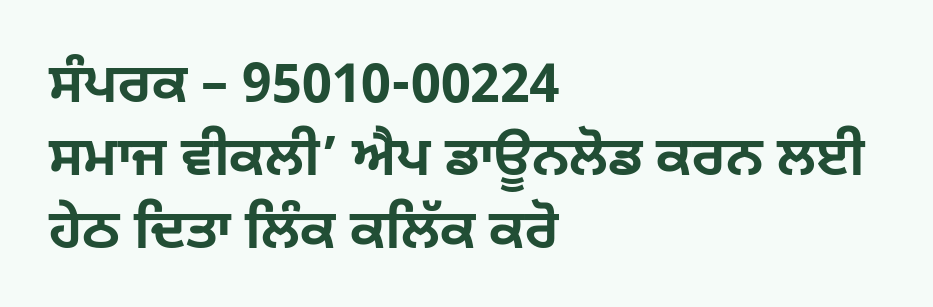ਸੰਪਰਕ – 95010-00224
ਸਮਾਜ ਵੀਕਲੀ’ ਐਪ ਡਾਊਨਲੋਡ ਕਰਨ ਲਈ ਹੇਠ ਦਿਤਾ ਲਿੰਕ ਕਲਿੱਕ ਕਰੋ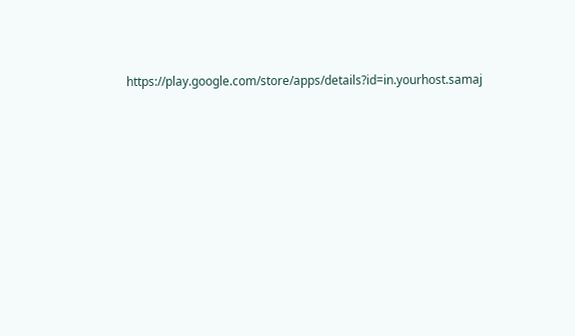https://play.google.com/store/apps/details?id=in.yourhost.samaj